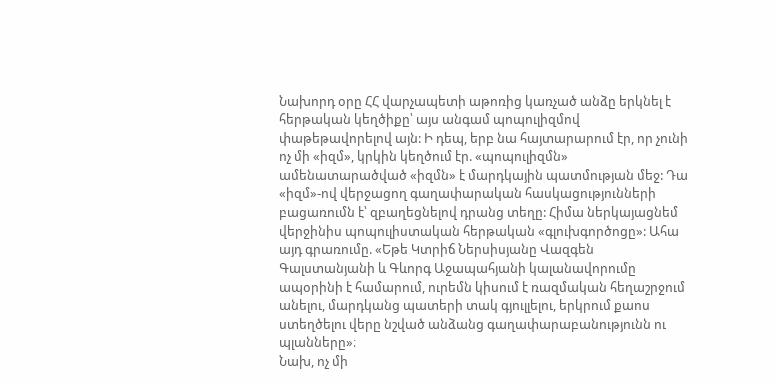Նախորդ օրը ՀՀ վարչապետի աթոռից կառչած անձը երկնել է հերթական կեղծիքը՝ այս անգամ պոպուլիզմով փաթեթավորելով այն: Ի դեպ, երբ նա հայտարարում էր, որ չունի ոչ մի «իզմ», կրկին կեղծում էր. «պոպուլիզմն» ամենատարածված «իզմն» է մարդկային պատմության մեջ: Դա «իզմ»-ով վերջացող գաղափարական հասկացությունների բացառումն է՝ զբաղեցնելով դրանց տեղը: Հիմա ներկայացնեմ վերջինիս պոպուլիստական հերթական «գլուխգործոցը»: Ահա այդ գրառումը. «Եթե Կտրիճ Ներսիսյանը Վազգեն Գալստանյանի և Գևորգ Աջապահյանի կալանավորումը ապօրինի է համարում, ուրեմն կիսում է ռազմական հեղաշրջում անելու, մարդկանց պատերի տակ գյուլլելու, երկրում քաոս ստեղծելու վերը նշված անձանց գաղափարաբանությունն ու պլանները»։
Նախ, ոչ մի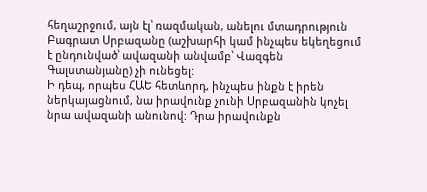հեղաշրջում, այն էլ՝ ռազմական, անելու մտադրություն Բագրատ Սրբազանը (աշխարհի կամ ինչպես եկեղեցում է ընդունված՝ ավազանի անվամբ՝ Վազգեն Գալստանյանը) չի ունեցել:
Ի դեպ, որպես ՀԱԵ հետևորդ, ինչպես ինքն է իրեն ներկայացնում, նա իրավունք չունի Սրբազանին կոչել նրա ավազանի անունով: Դրա իրավունքն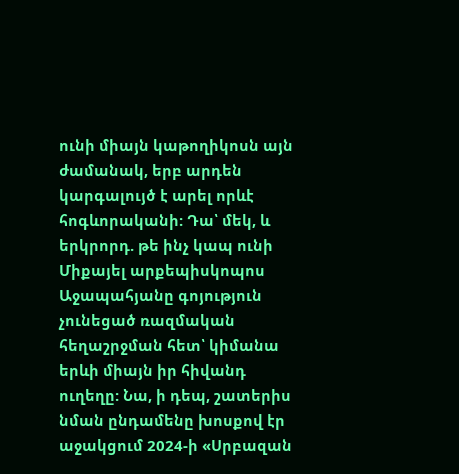ունի միայն կաթողիկոսն այն ժամանակ, երբ արդեն կարգալույծ է արել որևէ հոգևորականի: Դա՝ մեկ, և երկրորդ. թե ինչ կապ ունի Միքայել արքեպիսկոպոս Աջապահյանը գոյություն չունեցած ռազմական հեղաշրջման հետ՝ կիմանա երևի միայն իր հիվանդ ուղեղը: Նա, ի դեպ, շատերիս նման ընդամենը խոսքով էր աջակցում 2024-ի «Սրբազան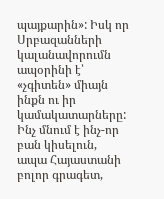պայքարին»: Իսկ որ Սրբազանների կալանավորումն ապօրինի է՝ «չգիտեն» միայն ինքն ու իր կամակատարները: Ինչ մնում է ինչ-որ բան կիսելուն, ապա Հայաստանի բոլոր գրագետ,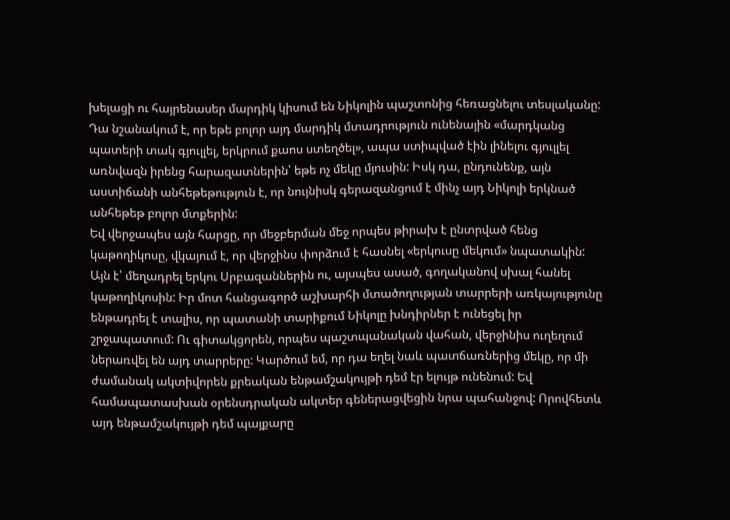խելացի ու հայրենասեր մարդիկ կիսում են Նիկոլին պաշտոնից հեռացնելու տեսլականը: Դա նշանակում է, որ եթե բոլոր այդ մարդիկ մտադրություն ունենային «մարդկանց պատերի տակ գյուլլել, երկրում քաոս ստեղծել», ապա ստիպված էին լինելու գյուլլել առնվազն իրենց հարազատներին՝ եթե ոչ մեկը մյուսին: Իսկ դա, ընդունենք, այն աստիճանի անհեթեթություն է, որ նույնիսկ գերազանցում է մինչ այդ Նիկոլի երկնած անհեթեթ բոլոր մտքերին:
Եվ վերջապես այն հարցը, որ մեջբերման մեջ որպես թիրախ է ընտրված հենց կաթողիկոսը, վկայում է, որ վերջինս փորձում է հասնել «երկուսը մեկում» նպատակին: Այն է՝ մեղադրել երկու Սրբազաններին ու, այսպես ասած, գողականով սխալ հանել կաթողիկոսին: Իր մոտ հանցագործ աշխարհի մտածողության տարրերի առկայությունը ենթադրել է տալիս, որ պատանի տարիքում Նիկոլը խնդիրներ է ունեցել իր շրջապատում: Ու գիտակցորեն, որպես պաշտպանական վահան, վերջինիս ուղեղում ներառվել են այդ տարրերը: Կարծում եմ, որ դա եղել նաև պատճառներից մեկը, որ մի ժամանակ ակտիվորեն քրեական ենթամշակույթի դեմ էր ելույթ ունենում: Եվ համապատասխան օրենսդրական ակտեր գեներացվեցին նրա պահանջով: Որովհետև այդ ենթամշակույթի դեմ պայքարը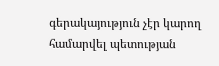գերակայություն չէր կարող համարվել պետության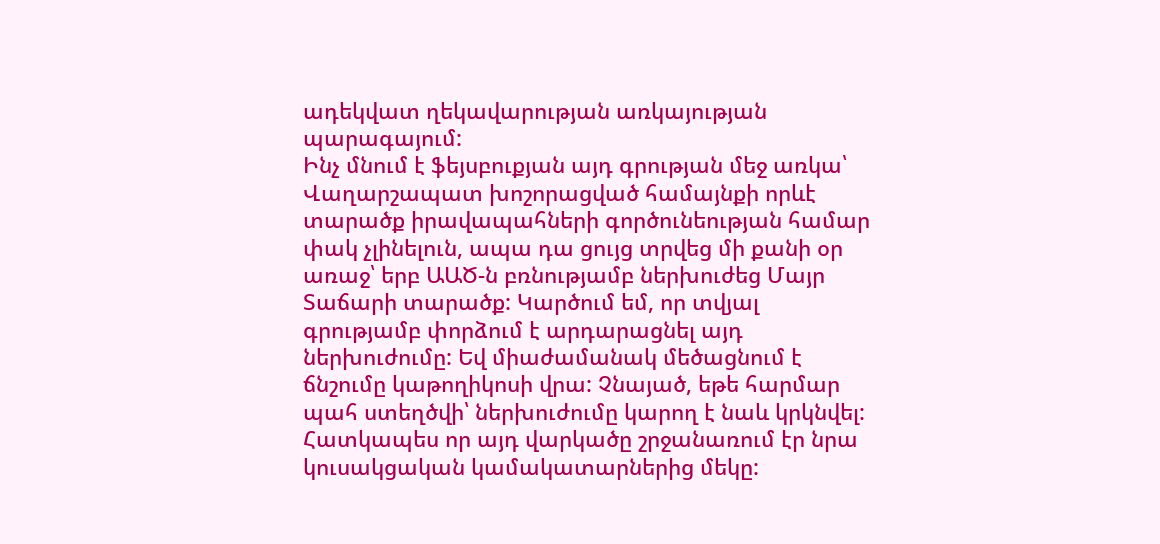ադեկվատ ղեկավարության առկայության պարագայում:
Ինչ մնում է ֆեյսբուքյան այդ գրության մեջ առկա՝ Վաղարշապատ խոշորացված համայնքի որևէ տարածք իրավապահների գործունեության համար փակ չլինելուն, ապա դա ցույց տրվեց մի քանի օր առաջ՝ երբ ԱԱԾ-ն բռնությամբ ներխուժեց Մայր Տաճարի տարածք: Կարծում եմ, որ տվյալ գրությամբ փորձում է արդարացնել այդ ներխուժումը: Եվ միաժամանակ մեծացնում է ճնշումը կաթողիկոսի վրա: Չնայած, եթե հարմար պահ ստեղծվի՝ ներխուժումը կարող է նաև կրկնվել: Հատկապես որ այդ վարկածը շրջանառում էր նրա կուսակցական կամակատարներից մեկը: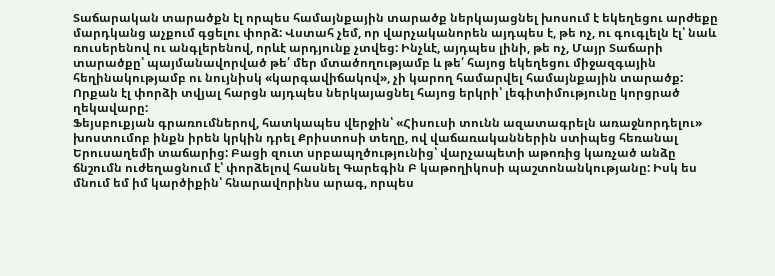Տաճարական տարածքն էլ որպես համայնքային տարածք ներկայացնել խոսում է եկեղեցու արժեքը մարդկանց աչքում գցելու փորձ: Վստահ չեմ, որ վարչականորեն այդպես է, թե ոչ, ու գուգլելն էլ՝ նաև ռուսերենով ու անգլերենով, որևէ արդյունք չտվեց: Ինչևէ, այդպես լինի, թե ոչ, Մայր Տաճարի տարածքը՝ պայմանավորված թե՛ մեր մտածողությամբ և թե՛ հայոց եկեղեցու միջազգային հեղինակությամբ ու նույնիսկ «կարգավիճակով», չի կարող համարվել համայնքային տարածք: Որքան էլ փորձի տվյալ հարցն այդպես ներկայացնել հայոց երկրի՝ լեգիտիմությունը կորցրած ղեկավարը:
Ֆեյսբուքյան գրառումներով, հատկապես վերջին՝ «Հիսուսի տունն ազատագրելն առաջնորդելու» խոստումոբ ինքն իրեն կրկին դրել Քրիստոսի տեղը, ով վաճառականներին ստիպեց հեռանալ Երուսաղեմի տաճարից: Բացի զուտ սրբապղծությունից՝ վարչապետի աթոռից կառչած անձը ճնշումն ուժեղացնում է՝ փորձելով հասնել Գարեգին Բ կաթողիկոսի պաշտոնանկությանը: Իսկ ես մնում եմ իմ կարծիքին՝ հնարավորինս արագ, որպես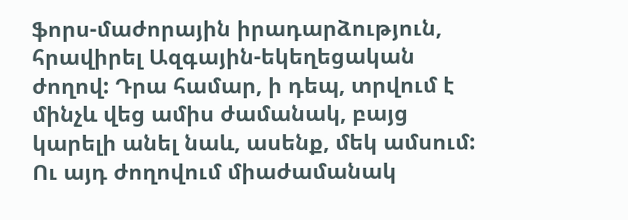ֆորս-մաժորային իրադարձություն, հրավիրել Ազգային-եկեղեցական ժողով: Դրա համար, ի դեպ, տրվում է մինչև վեց ամիս ժամանակ, բայց կարելի անել նաև, ասենք, մեկ ամսում: Ու այդ ժողովում միաժամանակ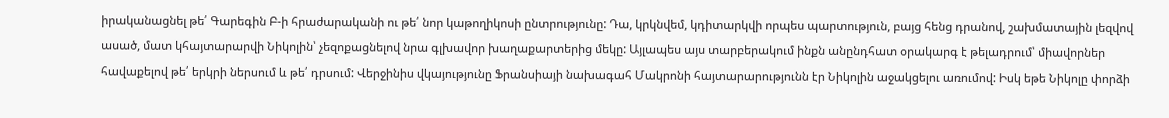իրականացնել թե՛ Գարեգին Բ-ի հրաժարականի ու թե՛ նոր կաթողիկոսի ընտրությունը: Դա, կրկնվեմ, կդիտարկվի որպես պարտություն, բայց հենց դրանով, շախմատային լեզվով ասած, մատ կհայտարարվի Նիկոլին՝ չեզոքացնելով նրա գլխավոր խաղաքարտերից մեկը: Այլապես այս տարբերակում ինքն անընդհատ օրակարգ է թելադրում՝ միավորներ հավաքելով թե՛ երկրի ներսում և թե՛ դրսում: Վերջինիս վկայությունը Ֆրանսիայի նախագահ Մակրոնի հայտարարությունն էր Նիկոլին աջակցելու առումով: Իսկ եթե Նիկոլը փորձի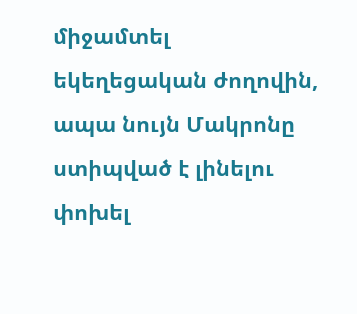միջամտել եկեղեցական ժողովին, ապա նույն Մակրոնը ստիպված է լինելու փոխել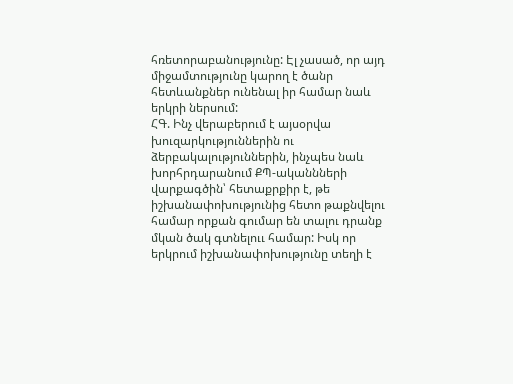հռետորաբանությունը: Էլ չասած, որ այդ միջամտությունը կարող է ծանր հետևանքներ ունենալ իր համար նաև երկրի ներսում:
ՀԳ. Ինչ վերաբերում է այսօրվա խուզարկություններին ու ձերբակալություններին, ինչպես նաև խորհրդարանում ՔՊ-ականնների վարքագծին՝ հետաքրքիր է, թե իշխանափոխությունից հետո թաքնվելու համար որքան գումար են տալու դրանք մկան ծակ գտնելոււ համար: Իսկ որ երկրում իշխանափոխությունը տեղի է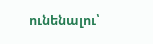ունենալու՝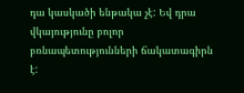դա կասկածի ենթակա չէ: Եվ դրա վկայությունը բոլոր բռնապետությունների ճակատագիրն է: